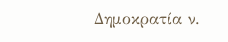Δημοκρατία ν.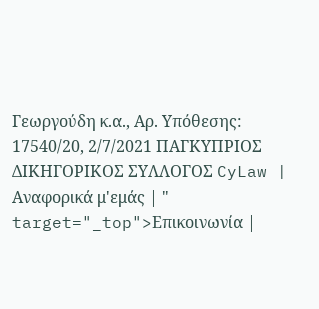Γεωργούδη κ.α., Αρ. Υπόθεσης: 17540/20, 2/7/2021 ΠΑΓΚΥΠΡΙΟΣ ΔΙΚΗΓΟΡΙΚΟΣ ΣΥΛΛΟΓΟΣ CyLaw | Αναφορικά μ'εμάς | " target="_top">Επικοινωνία |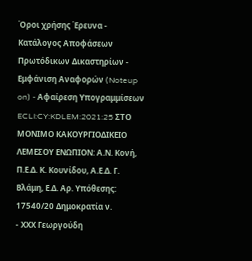Όροι χρήσης Έρευνα - Κατάλογος Αποφάσεων Πρωτόδικων Δικαστηρίων - Εμφάνιση Αναφορών (Noteup on) - Αφαίρεση Υπογραμμίσεων ECLI:CY:KDLEM:2021:25 ΣΤΟ ΜΟΝΙΜΟ ΚΑΚΟΥΡΓΙΟΔΙΚΕΙΟ ΛΕΜΕΣΟΥ ΕΝΩΠΙΟΝ: Α.Ν. Κονή, Π.Ε.Δ. Κ. Κουνίδου, Α.Ε.Δ. Γ. Βλάμη, Ε.Δ. Αρ. Υπόθεσης: 17540/20 Δημοκρατία ν.
- ΧΧΧ Γεωργούδη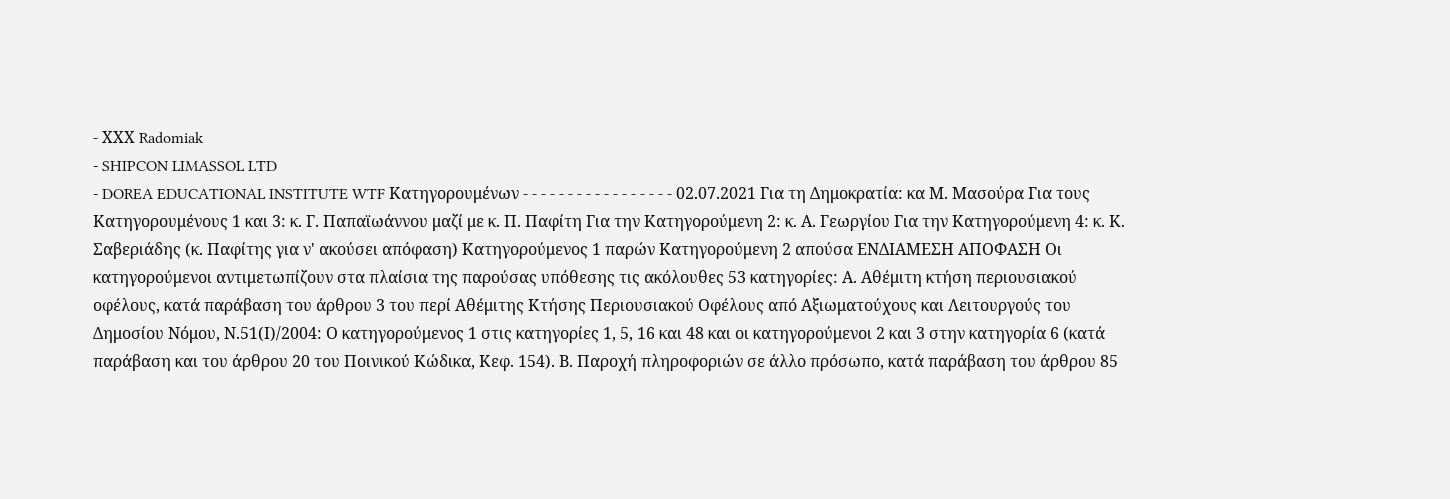- ΧΧΧ Radomiak
- SHIPCON LIMASSOL LTD
- DOREA EDUCATIONAL INSTITUTE WTF Κατηγορουμένων - - - - - - - - - - - - - - - - - 02.07.2021 Για τη Δημοκρατία: κα Μ. Μασούρα Για τους Κατηγορουμένους 1 και 3: κ. Γ. Παπαϊωάννου μαζί με κ. Π. Παφίτη Για την Κατηγορούμενη 2: κ. Α. Γεωργίου Για την Κατηγορούμενη 4: κ. Κ. Σαβεριάδης (κ. Παφίτης για ν' ακούσει απόφαση) Κατηγορούμενος 1 παρών Κατηγορούμενη 2 απούσα ΕΝΔΙΑΜΕΣΗ ΑΠΟΦΑΣΗ Οι κατηγορούμενοι αντιμετωπίζουν στα πλαίσια της παρούσας υπόθεσης τις ακόλουθες 53 κατηγορίες: Α. Αθέμιτη κτήση περιουσιακού οφέλους, κατά παράβαση του άρθρου 3 του περί Αθέμιτης Κτήσης Περιουσιακού Οφέλους από Αξιωματούχους και Λειτουργούς του Δημοσίου Νόμου, Ν.51(Ι)/2004: Ο κατηγορούμενος 1 στις κατηγορίες 1, 5, 16 και 48 και οι κατηγορούμενοι 2 και 3 στην κατηγορία 6 (κατά παράβαση και του άρθρου 20 του Ποινικού Κώδικα, Κεφ. 154). Β. Παροχή πληροφοριών σε άλλο πρόσωπο, κατά παράβαση του άρθρου 85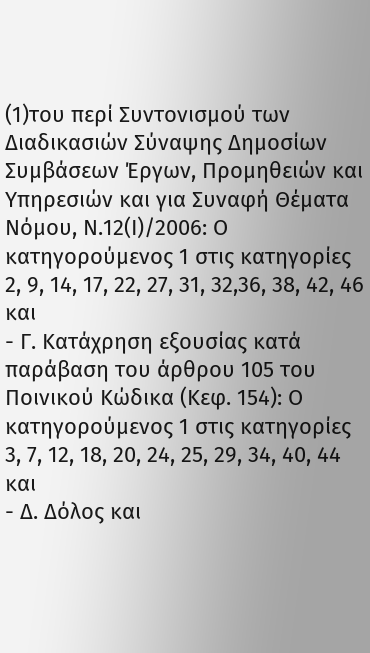(1)του περί Συντονισμού των Διαδικασιών Σύναψης Δημοσίων Συμβάσεων Έργων, Προμηθειών και Υπηρεσιών και για Συναφή Θέματα Νόμου, Ν.12(Ι)/2006: Ο κατηγορούμενος 1 στις κατηγορίες 2, 9, 14, 17, 22, 27, 31, 32,36, 38, 42, 46 και
- Γ. Κατάχρηση εξουσίας κατά παράβαση του άρθρου 105 του Ποινικού Κώδικα (Κεφ. 154): Ο κατηγορούμενος 1 στις κατηγορίες 3, 7, 12, 18, 20, 24, 25, 29, 34, 40, 44 και
- Δ. Δόλος και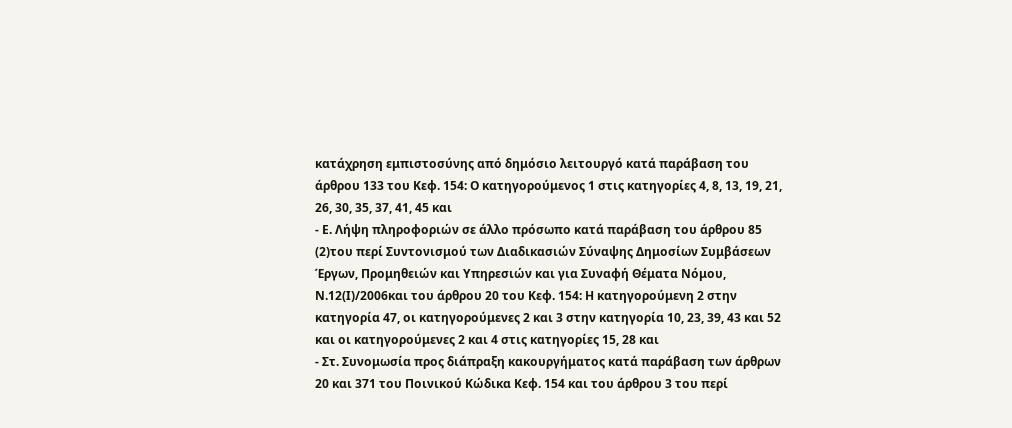κατάχρηση εμπιστοσύνης από δημόσιο λειτουργό κατά παράβαση του άρθρου 133 του Κεφ. 154: Ο κατηγορούμενος 1 στις κατηγορίες 4, 8, 13, 19, 21, 26, 30, 35, 37, 41, 45 και
- Ε. Λήψη πληροφοριών σε άλλο πρόσωπο κατά παράβαση του άρθρου 85
(2)του περί Συντονισμού των Διαδικασιών Σύναψης Δημοσίων Συμβάσεων Έργων, Προμηθειών και Υπηρεσιών και για Συναφή Θέματα Νόμου, Ν.12(Ι)/2006και του άρθρου 20 του Κεφ. 154: Η κατηγορούμενη 2 στην κατηγορία 47, οι κατηγορούμενες 2 και 3 στην κατηγορία 10, 23, 39, 43 και 52 και οι κατηγορούμενες 2 και 4 στις κατηγορίες 15, 28 και
- Στ. Συνομωσία προς διάπραξη κακουργήματος κατά παράβαση των άρθρων 20 και 371 του Ποινικού Κώδικα Κεφ. 154 και του άρθρου 3 του περί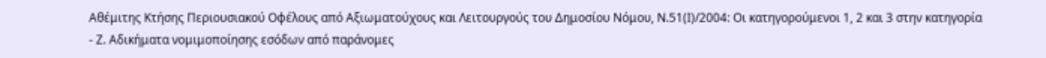Αθέμιτης Κτήσης Περιουσιακού Οφέλους από Αξιωματούχους και Λειτουργούς του Δημοσίου Νόμου, Ν.51(Ι)/2004: Οι κατηγορούμενοι 1, 2 και 3 στην κατηγορία
- Ζ. Αδικήματα νομιμοποίησης εσόδων από παράνομες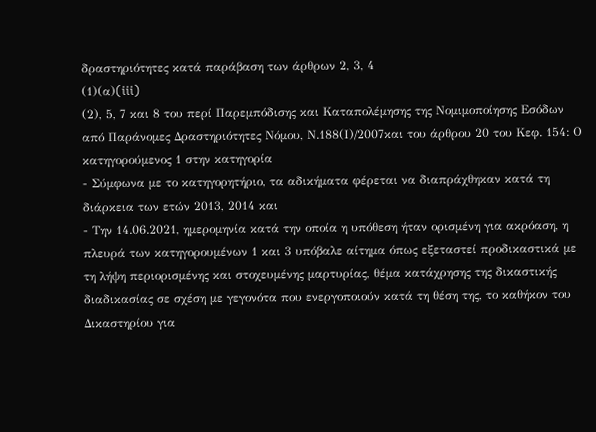δραστηριότητες κατά παράβαση των άρθρων 2, 3, 4
(1)(α)(iii)
(2), 5, 7 και 8 του περί Παρεμπόδισης και Καταπολέμησης της Νομιμοποίησης Εσόδων από Παράνομες Δραστηριότητες Νόμου, Ν.188(Ι)/2007και του άρθρου 20 του Κεφ. 154: Ο κατηγορούμενος 1 στην κατηγορία
- Σύμφωνα με το κατηγορητήριο, τα αδικήματα φέρεται να διαπράχθηκαν κατά τη διάρκεια των ετών 2013, 2014 και
- Την 14.06.2021, ημερομηνία κατά την οποία η υπόθεση ήταν ορισμένη για ακρόαση, η πλευρά των κατηγορουμένων 1 και 3 υπόβαλε αίτημα όπως εξεταστεί προδικαστικά με τη λήψη περιορισμένης και στοχευμένης μαρτυρίας, θέμα κατάχρησης της δικαστικής διαδικασίας σε σχέση με γεγονότα που ενεργοποιούν κατά τη θέση της, το καθήκον του Δικαστηρίου για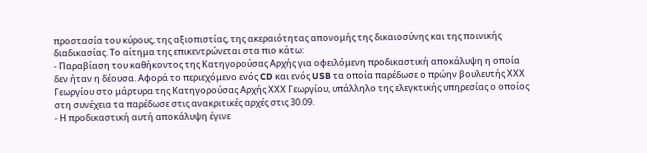προστασία του κύρους, της αξιοπιστίας, της ακεραιότητας απονομής της δικαιοσύνης και της ποινικής διαδικασίας. Το αίτημα της επικεντρώνεται στα πιο κάτω:
- Παραβίαση του καθήκοντος της Κατηγορούσας Αρχής για οφειλόμενη προδικαστική αποκάλυψη η οποία δεν ήταν η δέουσα. Αφορά το περιεχόμενο ενός CD και ενός USB τα οποία παρέδωσε ο πρώην βουλευτής ΧΧΧ Γεωργίου στο μάρτυρα της Κατηγορούσας Αρχής ΧΧΧ Γεωργίου, υπάλληλο της ελεγκτικής υπηρεσίας ο οποίος στη συνέχεια τα παρέδωσε στις ανακριτικές αρχές στις 30.09.
- Η προδικαστική αυτή αποκάλυψη έγινε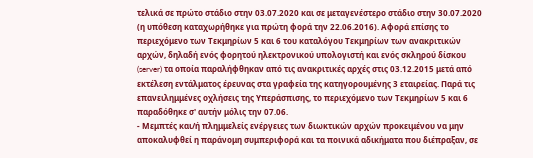τελικά σε πρώτο στάδιο στην 03.07.2020 και σε μεταγενέστερο στάδιο στην 30.07.2020 (η υπόθεση καταχωρήθηκε για πρώτη φορά την 22.06.2016). Αφορά επίσης το περιεχόμενο των Τεκμηρίων 5 και 6 του καταλόγου Τεκμηρίων των ανακριτικών αρχών, δηλαδή ενός φορητού ηλεκτρονικού υπολογιστή και ενός σκληρού δίσκου (server) τα οποία παραλήφθηκαν από τις ανακριτικές αρχές στις 03.12.2015 μετά από εκτέλεση εντάλματος έρευνας στα γραφεία της κατηγορουμένης 3 εταιρείας. Παρά τις επανειλημμένες οχλήσεις της Υπεράσπισης, το περιεχόμενο των Τεκμηρίων 5 και 6 παραδόθηκε σ' αυτήν μόλις την 07.06.
- Μεμπτές και/ή πλημμελείς ενέργειες των διωκτικών αρχών προκειμένου να μην αποκαλυφθεί η παράνομη συμπεριφορά και τα ποινικά αδικήματα που διέπραξαν, σε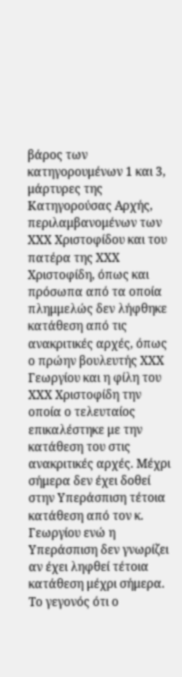βάρος των κατηγορουμένων 1 και 3, μάρτυρες της Κατηγορούσας Αρχής, περιλαμβανομένων των ΧΧΧ Χριστοφίδου και του πατέρα της ΧΧΧ Χριστοφίδη, όπως και πρόσωπα από τα οποία πλημμελώς δεν λήφθηκε κατάθεση από τις ανακριτικές αρχές, όπως ο πρώην βουλευτής ΧΧΧ Γεωργίου και η φίλη του ΧΧΧ Χριστοφίδη την οποία ο τελευταίος επικαλέστηκε με την κατάθεση του στις ανακριτικές αρχές. Μέχρι σήμερα δεν έχει δοθεί στην Υπεράσπιση τέτοια κατάθεση από τον κ. Γεωργίου ενώ η Υπεράσπιση δεν γνωρίζει αν έχει ληφθεί τέτοια κατάθεση μέχρι σήμερα. Το γεγονός ότι ο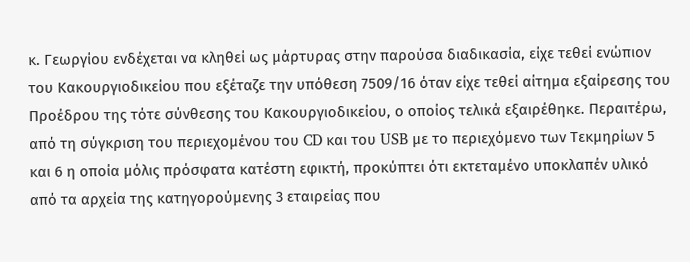κ. Γεωργίου ενδέχεται να κληθεί ως μάρτυρας στην παρούσα διαδικασία, είχε τεθεί ενώπιον του Κακουργιοδικείου που εξέταζε την υπόθεση 7509/16 όταν είχε τεθεί αίτημα εξαίρεσης του Προέδρου της τότε σύνθεσης του Κακουργιοδικείου, ο οποίος τελικά εξαιρέθηκε. Περαιτέρω, από τη σύγκριση του περιεχομένου του CD και του USB με το περιεχόμενο των Τεκμηρίων 5 και 6 η οποία μόλις πρόσφατα κατέστη εφικτή, προκύπτει ότι εκτεταμένο υποκλαπέν υλικό από τα αρχεία της κατηγορούμενης 3 εταιρείας που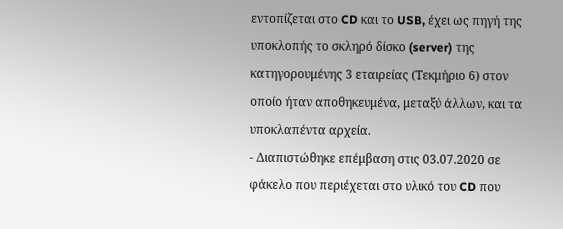εντοπίζεται στο CD και το USB, έχει ως πηγή της υποκλοπής το σκληρό δίσκο (server) της κατηγορουμένης 3 εταιρείας (Τεκμήριο 6) στον οποίο ήταν αποθηκευμένα, μεταξύ άλλων, και τα υποκλαπέντα αρχεία.
- Διαπιστώθηκε επέμβαση στις 03.07.2020 σε φάκελο που περιέχεται στο υλικό του CD που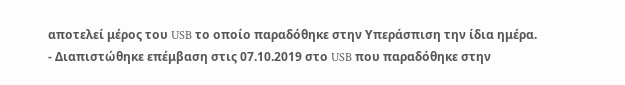αποτελεί μέρος του USB το οποίο παραδόθηκε στην Υπεράσπιση την ίδια ημέρα.
- Διαπιστώθηκε επέμβαση στις 07.10.2019 στο USB που παραδόθηκε στην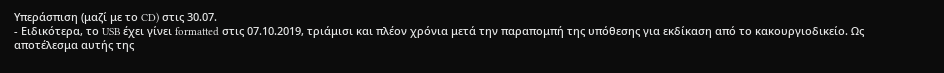Υπεράσπιση (μαζί με το CD) στις 30.07.
- Ειδικότερα, το USB έχει γίνει formatted στις 07.10.2019, τριάμισι και πλέον χρόνια μετά την παραπομπή της υπόθεσης για εκδίκαση από το κακουργιοδικείο. Ως αποτέλεσμα αυτής της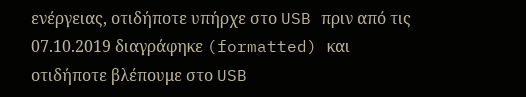ενέργειας, οτιδήποτε υπήρχε στο USB πριν από τις 07.10.2019 διαγράφηκε (formatted) και οτιδήποτε βλέπουμε στο USB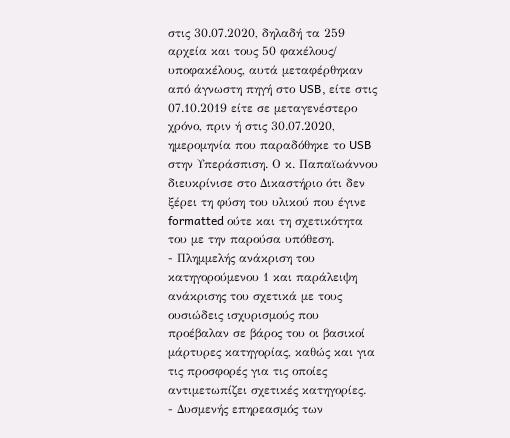στις 30.07.2020, δηλαδή τα 259 αρχεία και τους 50 φακέλους/ υποφακέλους, αυτά μεταφέρθηκαν από άγνωστη πηγή στο USB, είτε στις 07.10.2019 είτε σε μεταγενέστερο χρόνο, πριν ή στις 30.07.2020, ημερομηνία που παραδόθηκε το USB στην Υπεράσπιση. Ο κ. Παπαϊωάννου διευκρίνισε στο Δικαστήριο ότι δεν ξέρει τη φύση του υλικού που έγινε formatted ούτε και τη σχετικότητα του με την παρούσα υπόθεση.
- Πλημμελής ανάκριση του κατηγορούμενου 1 και παράλειψη ανάκρισης του σχετικά με τους ουσιώδεις ισχυρισμούς που προέβαλαν σε βάρος του οι βασικοί μάρτυρες κατηγορίας, καθώς και για τις προσφορές για τις οποίες αντιμετωπίζει σχετικές κατηγορίες.
- Δυσμενής επηρεασμός των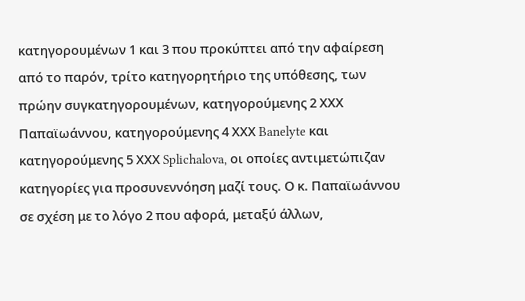κατηγορουμένων 1 και 3 που προκύπτει από την αφαίρεση από το παρόν, τρίτο κατηγορητήριο της υπόθεσης, των πρώην συγκατηγορουμένων, κατηγορούμενης 2 ΧΧΧ Παπαϊωάννου, κατηγορούμενης 4 ΧΧΧ Banelyte και κατηγορούμενης 5 ΧΧΧ Splichalova, οι οποίες αντιμετώπιζαν κατηγορίες για προσυνεννόηση μαζί τους. Ο κ. Παπαϊωάννου σε σχέση με το λόγο 2 που αφορά, μεταξύ άλλων,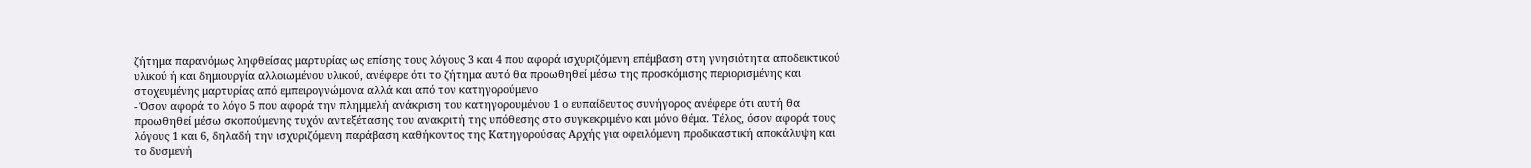ζήτημα παρανόμως ληφθείσας μαρτυρίας ως επίσης τους λόγους 3 και 4 που αφορά ισχυριζόμενη επέμβαση στη γνησιότητα αποδεικτικού υλικού ή και δημιουργία αλλοιωμένου υλικού, ανέφερε ότι το ζήτημα αυτό θα προωθηθεί μέσω της προσκόμισης περιορισμένης και στοχευμένης μαρτυρίας από εμπειρογνώμονα αλλά και από τον κατηγορούμενο
- Όσον αφορά το λόγο 5 που αφορά την πλημμελή ανάκριση του κατηγορουμένου 1 ο ευπαίδευτος συνήγορος ανέφερε ότι αυτή θα προωθηθεί μέσω σκοπούμενης τυχόν αντεξέτασης του ανακριτή της υπόθεσης στο συγκεκριμένο και μόνο θέμα. Τέλος, όσον αφορά τους λόγους 1 και 6, δηλαδή την ισχυριζόμενη παράβαση καθήκοντος της Κατηγορούσας Αρχής για οφειλόμενη προδικαστική αποκάλυψη και το δυσμενή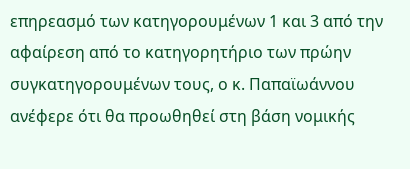επηρεασμό των κατηγορουμένων 1 και 3 από την αφαίρεση από το κατηγορητήριο των πρώην συγκατηγορουμένων τους, ο κ. Παπαϊωάννου ανέφερε ότι θα προωθηθεί στη βάση νομικής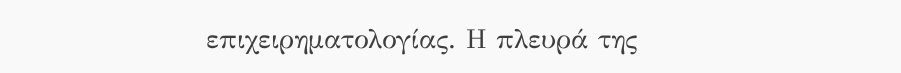επιχειρηματολογίας. Η πλευρά της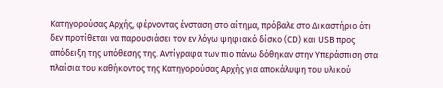Κατηγορούσας Αρχής, φέρνοντας ένσταση στο αίτημα, πρόβαλε στο Δικαστήριο ότι δεν προτίθεται να παρουσιάσει τον εν λόγω ψηφιακό δίσκο (CD) και USB προς απόδειξη της υπόθεσης της. Αντίγραφα των πιο πάνω δόθηκαν στην Υπεράσπιση στα πλαίσια του καθήκοντος της Κατηγορούσας Αρχής για αποκάλυψη του υλικού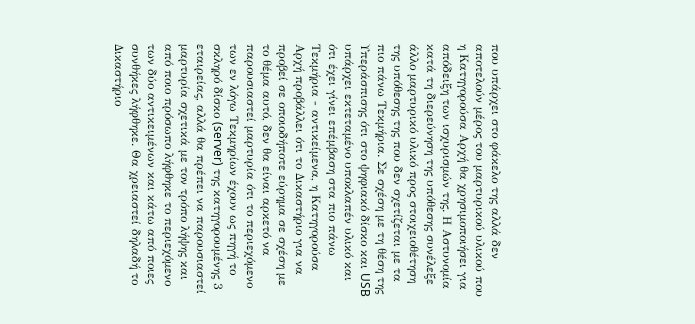που υπάρχει στο φάκελο της αλλά δεν αποτελούν μέρος του μαρτυρικού υλικού που η Κατηγορούσα Αρχή θα χρησιμοποιήσει για απόδειξη των ισχυρισμών της. Η Αστυνομία κατά τη διερεύνηση της υπόθεσης συνέλεξε άλλο μαρτυρικό υλικό προς στοιχειοθέτηση της υπόθεσης της που δεν σχετίζεται με τα πιο πάνω Τεκμήρια. Σε σχέση με τη θέση της Υπεράσπισης ότι στο ψηφιακό δίσκο και USB υπάρχει εκτεταμένο υποκλαπέν υλικό και ότι έχει γίνει επέμβαση στα πιο πάνω Τεκμήρια - αντικείμενα, η Κατηγορούσα Αρχή προβάλλει ότι το Δικαστήριο για να προβεί σε οποιοδήποτε εύρημα σε σχέση με το θέμα αυτό, δεν θα είναι αρκετό να παρουσιαστεί μαρτυρία ότι το περιεχόμενο των εν λόγω Τεκμηρίων έχουν ως πηγή το σκληρό δίσκο (server) της κατηγορουμένης 3 εταιρείας, αλλά θα πρέπει να παρουσιαστεί μαρτυρία σχετικά με τον τρόπο λήψης και από ποιο πρόσωπο λήφθηκε το περιεχόμενο των δύο αντικειμένων και κάτω από ποιες συνθήκες λήφθηκε. Θα χρειαστεί δηλαδή το Δικαστήριο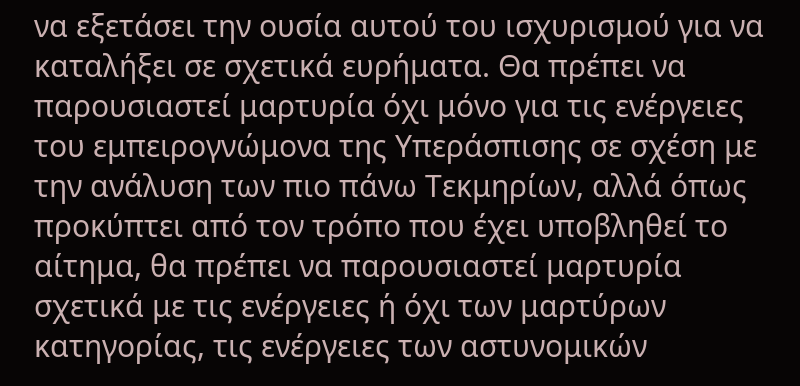να εξετάσει την ουσία αυτού του ισχυρισμού για να καταλήξει σε σχετικά ευρήματα. Θα πρέπει να παρουσιαστεί μαρτυρία όχι μόνο για τις ενέργειες του εμπειρογνώμονα της Υπεράσπισης σε σχέση με την ανάλυση των πιο πάνω Τεκμηρίων, αλλά όπως προκύπτει από τον τρόπο που έχει υποβληθεί το αίτημα, θα πρέπει να παρουσιαστεί μαρτυρία σχετικά με τις ενέργειες ή όχι των μαρτύρων κατηγορίας, τις ενέργειες των αστυνομικών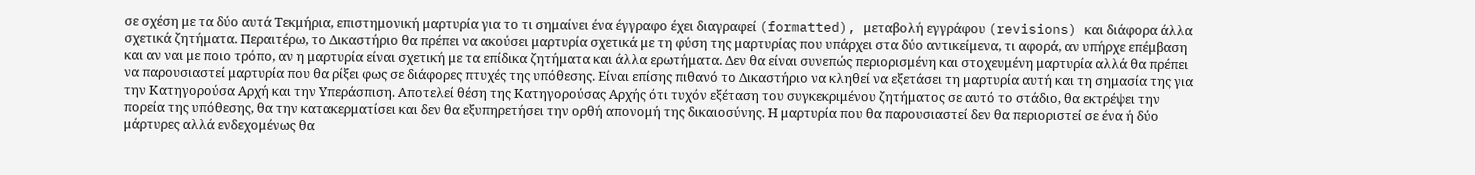σε σχέση με τα δύο αυτά Τεκμήρια, επιστημονική μαρτυρία για το τι σημαίνει ένα έγγραφο έχει διαγραφεί (formatted), μεταβολή εγγράφου (revisions) και διάφορα άλλα σχετικά ζητήματα. Περαιτέρω, το Δικαστήριο θα πρέπει να ακούσει μαρτυρία σχετικά με τη φύση της μαρτυρίας που υπάρχει στα δύο αντικείμενα, τι αφορά, αν υπήρχε επέμβαση και αν ναι με ποιο τρόπο, αν η μαρτυρία είναι σχετική με τα επίδικα ζητήματα και άλλα ερωτήματα. Δεν θα είναι συνεπώς περιορισμένη και στοχευμένη μαρτυρία αλλά θα πρέπει να παρουσιαστεί μαρτυρία που θα ρίξει φως σε διάφορες πτυχές της υπόθεσης. Είναι επίσης πιθανό το Δικαστήριο να κληθεί να εξετάσει τη μαρτυρία αυτή και τη σημασία της για την Κατηγορούσα Αρχή και την Υπεράσπιση. Αποτελεί θέση της Κατηγορούσας Αρχής ότι τυχόν εξέταση του συγκεκριμένου ζητήματος σε αυτό το στάδιο, θα εκτρέψει την πορεία της υπόθεσης, θα την κατακερματίσει και δεν θα εξυπηρετήσει την ορθή απονομή της δικαιοσύνης. Η μαρτυρία που θα παρουσιαστεί δεν θα περιοριστεί σε ένα ή δύο μάρτυρες αλλά ενδεχομένως θα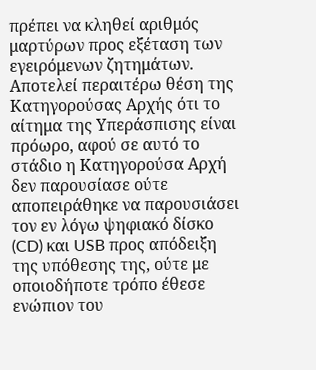πρέπει να κληθεί αριθμός μαρτύρων προς εξέταση των εγειρόμενων ζητημάτων. Αποτελεί περαιτέρω θέση της Κατηγορούσας Αρχής ότι το αίτημα της Υπεράσπισης είναι πρόωρο, αφού σε αυτό το στάδιο η Κατηγορούσα Αρχή δεν παρουσίασε ούτε αποπειράθηκε να παρουσιάσει τον εν λόγω ψηφιακό δίσκο (CD) και USB προς απόδειξη της υπόθεσης της, ούτε με οποιοδήποτε τρόπο έθεσε ενώπιον του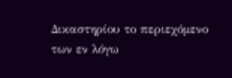Δικαστηρίου το περιεχόμενο των εν λόγω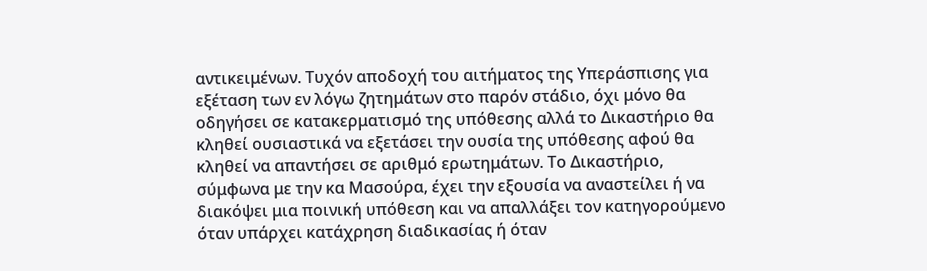αντικειμένων. Τυχόν αποδοχή του αιτήματος της Υπεράσπισης για εξέταση των εν λόγω ζητημάτων στο παρόν στάδιο, όχι μόνο θα οδηγήσει σε κατακερματισμό της υπόθεσης αλλά το Δικαστήριο θα κληθεί ουσιαστικά να εξετάσει την ουσία της υπόθεσης αφού θα κληθεί να απαντήσει σε αριθμό ερωτημάτων. Το Δικαστήριο, σύμφωνα με την κα Μασούρα, έχει την εξουσία να αναστείλει ή να διακόψει μια ποινική υπόθεση και να απαλλάξει τον κατηγορούμενο όταν υπάρχει κατάχρηση διαδικασίας ή όταν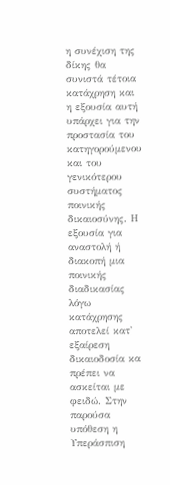η συνέχιση της δίκης θα συνιστά τέτοια κατάχρηση και η εξουσία αυτή υπάρχει για την προστασία του κατηγορούμενου και του γενικότερου συστήματος ποινικής δικαιοσύνης. Η εξουσία για αναστολή ή διακοπή μια ποινικής διαδικασίας λόγω κατάχρησης αποτελεί κατ' εξαίρεση δικαιοδοσία κα πρέπει να ασκείται με φειδώ. Στην παρούσα υπόθεση η Υπεράσπιση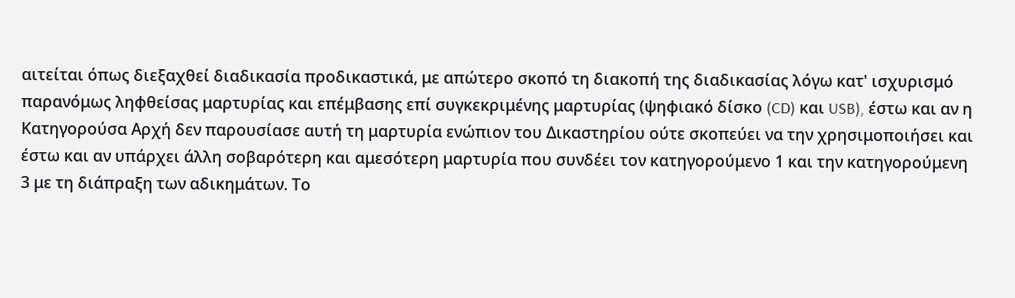αιτείται όπως διεξαχθεί διαδικασία προδικαστικά, με απώτερο σκοπό τη διακοπή της διαδικασίας λόγω κατ' ισχυρισμό παρανόμως ληφθείσας μαρτυρίας και επέμβασης επί συγκεκριμένης μαρτυρίας (ψηφιακό δίσκο (CD) και USB), έστω και αν η Κατηγορούσα Αρχή δεν παρουσίασε αυτή τη μαρτυρία ενώπιον του Δικαστηρίου ούτε σκοπεύει να την χρησιμοποιήσει και έστω και αν υπάρχει άλλη σοβαρότερη και αμεσότερη μαρτυρία που συνδέει τον κατηγορούμενο 1 και την κατηγορούμενη 3 με τη διάπραξη των αδικημάτων. Το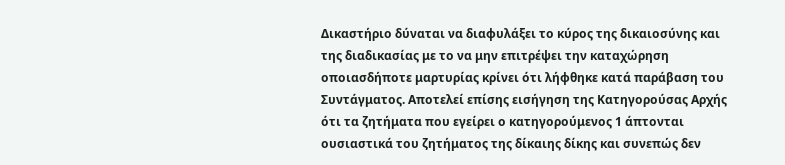Δικαστήριο δύναται να διαφυλάξει το κύρος της δικαιοσύνης και της διαδικασίας με το να μην επιτρέψει την καταχώρηση οποιασδήποτε μαρτυρίας κρίνει ότι λήφθηκε κατά παράβαση του Συντάγματος. Αποτελεί επίσης εισήγηση της Κατηγορούσας Αρχής ότι τα ζητήματα που εγείρει ο κατηγορούμενος 1 άπτονται ουσιαστικά του ζητήματος της δίκαιης δίκης και συνεπώς δεν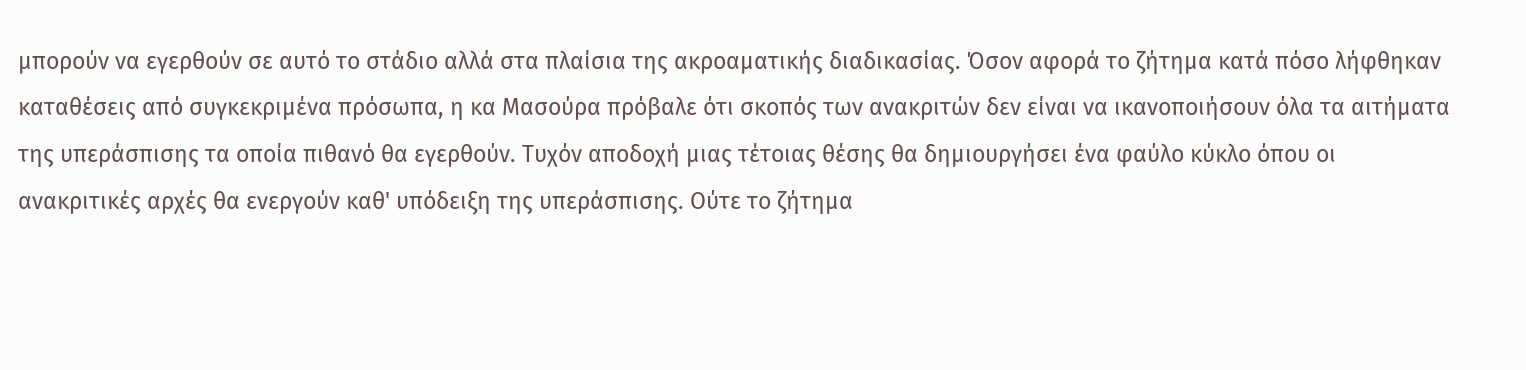μπορούν να εγερθούν σε αυτό το στάδιο αλλά στα πλαίσια της ακροαματικής διαδικασίας. Όσον αφορά το ζήτημα κατά πόσο λήφθηκαν καταθέσεις από συγκεκριμένα πρόσωπα, η κα Μασούρα πρόβαλε ότι σκοπός των ανακριτών δεν είναι να ικανοποιήσουν όλα τα αιτήματα της υπεράσπισης τα οποία πιθανό θα εγερθούν. Τυχόν αποδοχή μιας τέτοιας θέσης θα δημιουργήσει ένα φαύλο κύκλο όπου οι ανακριτικές αρχές θα ενεργούν καθ' υπόδειξη της υπεράσπισης. Ούτε το ζήτημα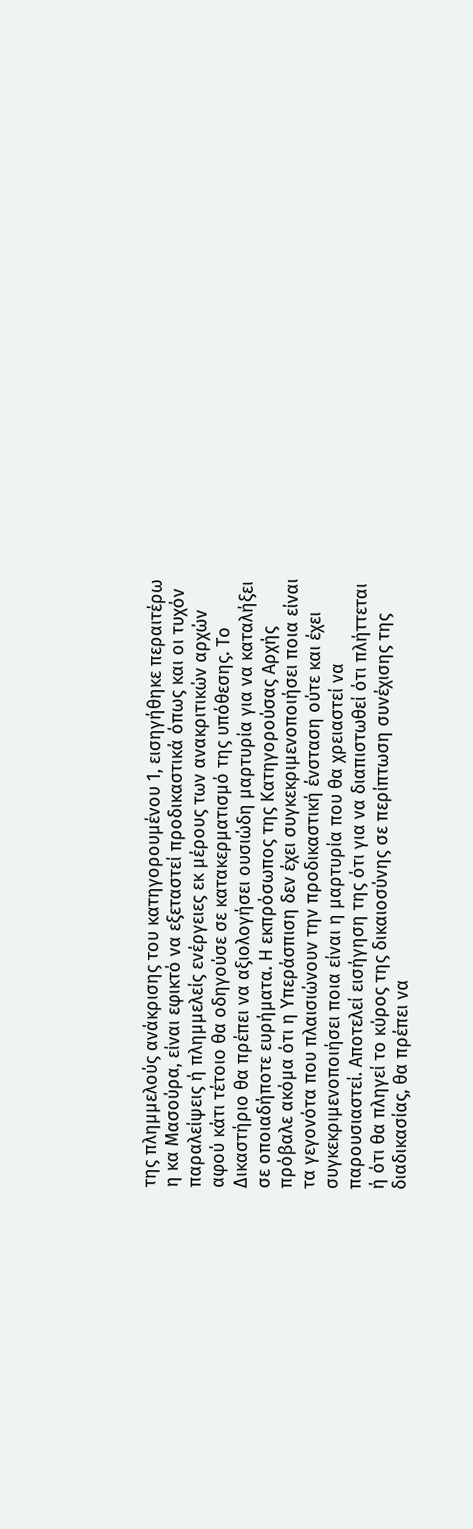της πλημμελούς ανάκρισης του κατηγορουμένου 1, εισηγήθηκε περαιτέρω η κα Μασούρα, είναι εφικτό να εξεταστεί προδικαστικά όπως και οι τυχόν παραλείψεις ή πλημμελείς ενέργειες εκ μέρους των ανακριτικών αρχών αφού κάτι τέτοιο θα οδηγούσε σε κατακερματισμό της υπόθεσης. Το Δικαστήριο θα πρέπει να αξιολογήσει ουσιώδη μαρτυρία για να καταλήξει σε οποιαδήποτε ευρήματα. Η εκπρόσωπος της Κατηγορούσας Αρχής πρόβαλε ακόμα ότι η Υπεράσπιση δεν έχει συγκεκριμενοποιήσει ποια είναι τα γεγονότα που πλαισιώνουν την προδικαστική ένσταση ούτε και έχει συγκεκριμενοποιήσει ποια είναι η μαρτυρία που θα χρειαστεί να παρουσιαστεί. Αποτελεί εισήγηση της ότι για να διαπιστωθεί ότι πλήττεται ή ότι θα πληγεί το κύρος της δικαιοσύνης σε περίπτωση συνέχισης της διαδικασίας, θα πρέπει να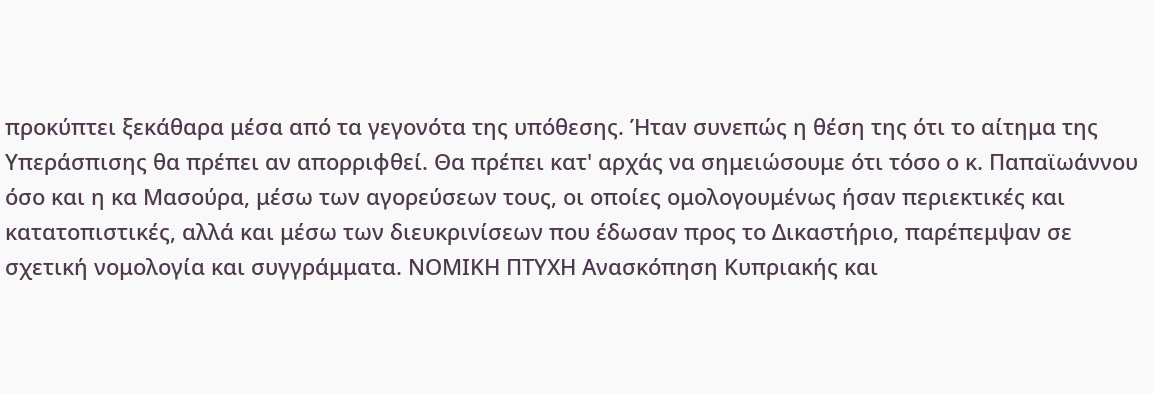προκύπτει ξεκάθαρα μέσα από τα γεγονότα της υπόθεσης. Ήταν συνεπώς η θέση της ότι το αίτημα της Υπεράσπισης θα πρέπει αν απορριφθεί. Θα πρέπει κατ' αρχάς να σημειώσουμε ότι τόσο ο κ. Παπαϊωάννου όσο και η κα Μασούρα, μέσω των αγορεύσεων τους, οι οποίες ομολογουμένως ήσαν περιεκτικές και κατατοπιστικές, αλλά και μέσω των διευκρινίσεων που έδωσαν προς το Δικαστήριο, παρέπεμψαν σε σχετική νομολογία και συγγράμματα. ΝΟΜΙΚΗ ΠΤΥΧΗ Ανασκόπηση Κυπριακής και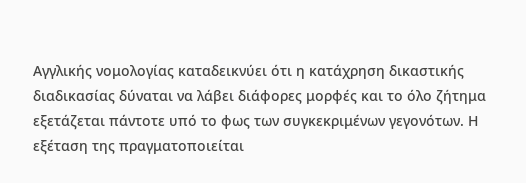Αγγλικής νομολογίας καταδεικνύει ότι η κατάχρηση δικαστικής διαδικασίας δύναται να λάβει διάφορες μορφές και το όλο ζήτημα εξετάζεται πάντοτε υπό το φως των συγκεκριμένων γεγονότων. Η εξέταση της πραγματοποιείται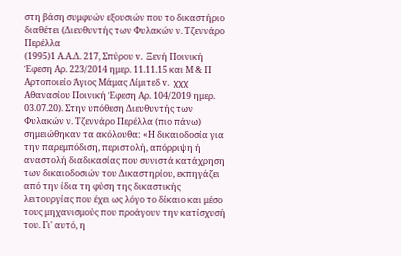στη βάση συμφυών εξουσιών που το δικαστήριο διαθέτει (Διευθυντής των Φυλακών ν. Τζεννάρο Περέλλα
(1995)1 Α.Α.Δ. 217, Σπύρου v. Ξενή Ποινική Έφεση Αρ. 223/2014 ημερ. 11.11.15 και Μ & Π Αρτοποιείο Άγιος Μάμας Λίμιτεδ v. χχχ Αθανασίου Ποινική Έφεση Αρ. 104/2019 ημερ. 03.07.20). Στην υπόθεση Διευθυντής των Φυλακών ν. Τζεννάρο Περέλλα (πιο πάνω) σημειώθηκαν τα ακόλουθα: «Η δικαιοδοσία για την παρεμπόδιση, περιστολή, απόρριψη ή αναστολή διαδικασίας που συνιστά κατάχρηση των δικαιοδοσιών του Δικαστηρίου, εκπηγάζει από την ίδια τη φύση της δικαστικής λειτουργίας που έχει ως λόγο το δίκαιο και μέσο τους μηχανισμούς που προάγουν την κατίσχυσή του. Γι' αυτό, η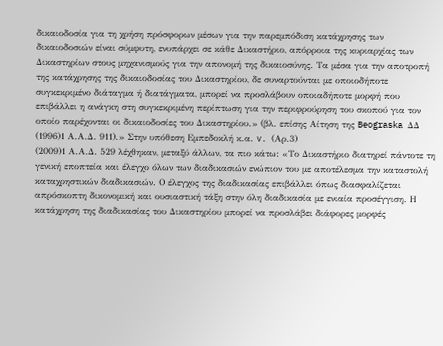δικαιοδοσία για τη χρήση πρόσφορων μέσων για την παρεμπόδιση κατάχρησης των δικαιοδοσιών είναι σύμφυτη, ενυπάρχει σε κάθε Δικαστήριο, απόρροια της κυριαρχίας των Δικαστηρίων στους μηχανισμούς για την απονομή της δικαιοσύνης. Τα μέσα για την αποτροπή της κατάχρησης της δικαιοδοσίας του Δικαστηρίου, δε συναρτούνται με οποιοδήποτε συγκεκριμένο διάταγμα ή διατάγματα, μπορεί να προσλάβουν οποιαδήποτε μορφή που επιβάλλει η ανάγκη στη συγκεκριμένη περίπτωση για την περιφρούρηση του σκοπού για τον οποίο παρέχονται οι δικαιοδοσίες του Δικαστηρίου.» (βλ. επίσης Αίτηση της Beograska ΔΔ
(1996)1 Α.Α.Δ. 911).» Στην υπόθεση Εμπεδοκλή κ.α. v. (Αρ.3)
(2009)1 Α.Α.Δ. 529 λέχθηκαν, μεταξύ άλλων, τα πιο κάτω: «Το Δικαστήριο διατηρεί πάντοτε τη γενική εποπτεία και έλεγχο όλων των διαδικασιών ενώπιον του με αποτέλεσμα την καταστολή καταχρηστικών διαδικασιών. Ο έλεγχος της διαδικασίας επιβάλλει όπως διασφαλίζεται απρόσκοπτη δικονομική και ουσιαστική τάξη στην όλη διαδικασία με ενιαία προσέγγιση. Η κατάχρηση της διαδικασίας του Δικαστηρίου μπορεί να προσλάβει διάφορες μορφές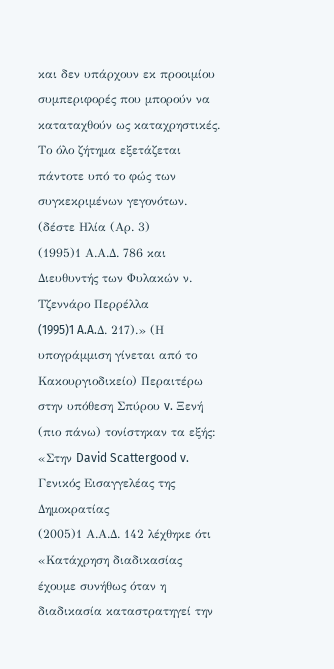και δεν υπάρχουν εκ προοιμίου συμπεριφορές που μπορούν να καταταχθούν ως καταχρηστικές. Το όλο ζήτημα εξετάζεται πάντοτε υπό το φώς των συγκεκριμένων γεγονότων. (δέστε Ηλία (Αρ. 3)
(1995)1 Α.Α.Δ. 786 και Διευθυντής των Φυλακών ν. Τζεννάρο Περρέλλα
(1995)1 A.A.Δ. 217).» (Η υπογράμμιση γίνεται από το Κακουργιοδικείο) Περαιτέρω στην υπόθεση Σπύρου v. Ξενή (πιο πάνω) τονίστηκαν τα εξής: «Στην David Scattergood v. Γενικός Εισαγγελέας της Δημοκρατίας
(2005)1 Α.Α.Δ. 142 λέχθηκε ότι «Κατάχρηση διαδικασίας έχουμε συνήθως όταν η διαδικασία καταστρατηγεί την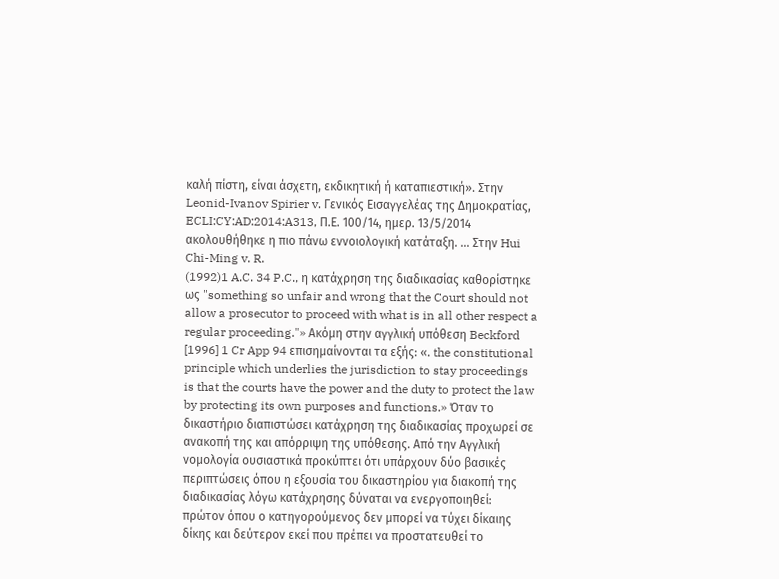καλή πίστη, είναι άσχετη, εκδικητική ή καταπιεστική». Στην Leonid-Ivanov Spirier v. Γενικός Εισαγγελέας της Δημοκρατίας, ECLI:CY:AD:2014:A313, Π.Ε. 100/14, ημερ. 13/5/2014 ακολουθήθηκε η πιο πάνω εννοιολογική κατάταξη. ... Στην Hui Chi-Ming v. R.
(1992)1 A.C. 34 P.C., η κατάχρηση της διαδικασίας καθορίστηκε ως "something so unfair and wrong that the Court should not allow a prosecutor to proceed with what is in all other respect a regular proceeding."» Ακόμη στην αγγλική υπόθεση Beckford [1996] 1 Cr App 94 επισημαίνονται τα εξής: «. the constitutional principle which underlies the jurisdiction to stay proceedings is that the courts have the power and the duty to protect the law by protecting its own purposes and functions.» Όταν το δικαστήριο διαπιστώσει κατάχρηση της διαδικασίας προχωρεί σε ανακοπή της και απόρριψη της υπόθεσης. Από την Αγγλική νομολογία ουσιαστικά προκύπτει ότι υπάρχουν δύο βασικές περιπτώσεις όπου η εξουσία του δικαστηρίου για διακοπή της διαδικασίας λόγω κατάχρησης δύναται να ενεργοποιηθεί: πρώτον όπου ο κατηγορούμενος δεν μπορεί να τύχει δίκαιης δίκης και δεύτερον εκεί που πρέπει να προστατευθεί το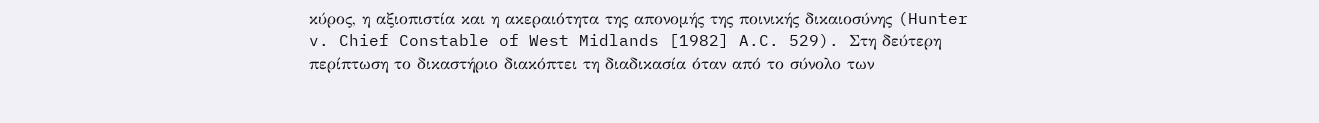κύρος, η αξιοπιστία και η ακεραιότητα της απονομής της ποινικής δικαιοσύνης (Hunter v. Chief Constable of West Midlands [1982] A.C. 529). Στη δεύτερη περίπτωση το δικαστήριο διακόπτει τη διαδικασία όταν από το σύνολο των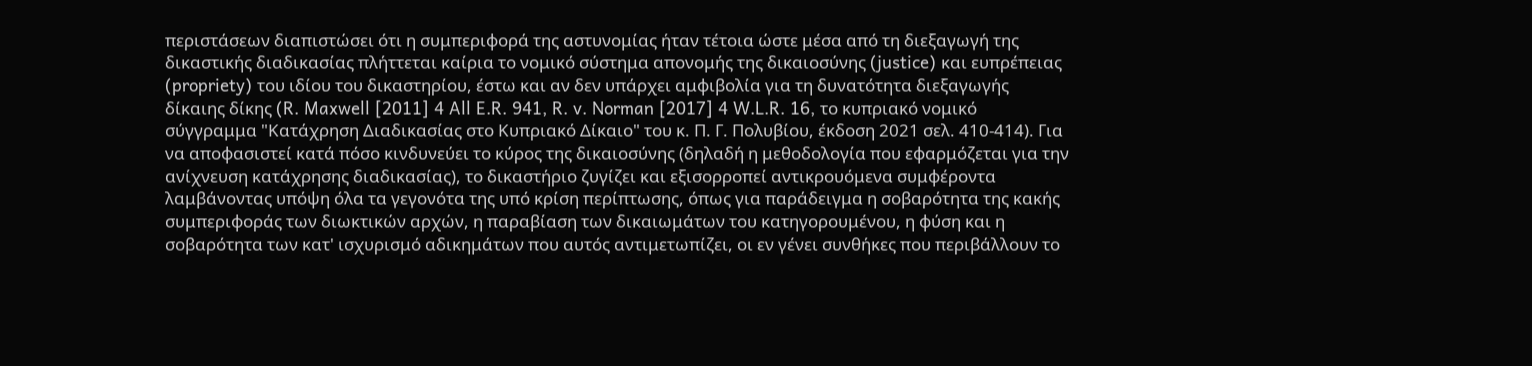περιστάσεων διαπιστώσει ότι η συμπεριφορά της αστυνομίας ήταν τέτοια ώστε μέσα από τη διεξαγωγή της δικαστικής διαδικασίας πλήττεται καίρια το νομικό σύστημα απονομής της δικαιοσύνης (justice) και ευπρέπειας (propriety) του ιδίου του δικαστηρίου, έστω και αν δεν υπάρχει αμφιβολία για τη δυνατότητα διεξαγωγής δίκαιης δίκης (R. Maxwell [2011] 4 All E.R. 941, R. v. Norman [2017] 4 W.L.R. 16, το κυπριακό νομικό σύγγραμμα "Κατάχρηση Διαδικασίας στο Κυπριακό Δίκαιο" του κ. Π. Γ. Πολυβίου, έκδοση 2021 σελ. 410-414). Για να αποφασιστεί κατά πόσο κινδυνεύει το κύρος της δικαιοσύνης (δηλαδή η μεθοδολογία που εφαρμόζεται για την ανίχνευση κατάχρησης διαδικασίας), το δικαστήριο ζυγίζει και εξισορροπεί αντικρουόμενα συμφέροντα λαμβάνοντας υπόψη όλα τα γεγονότα της υπό κρίση περίπτωσης, όπως για παράδειγμα η σοβαρότητα της κακής συμπεριφοράς των διωκτικών αρχών, η παραβίαση των δικαιωμάτων του κατηγορουμένου, η φύση και η σοβαρότητα των κατ' ισχυρισμό αδικημάτων που αυτός αντιμετωπίζει, οι εν γένει συνθήκες που περιβάλλουν το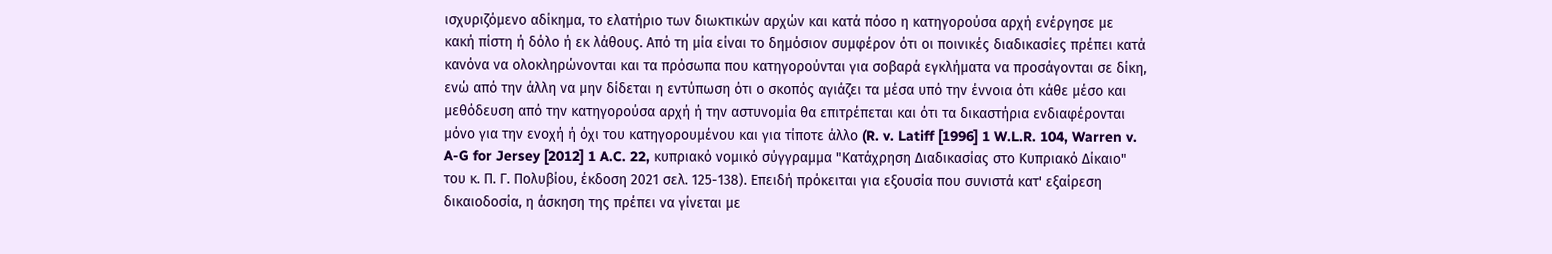ισχυριζόμενο αδίκημα, το ελατήριο των διωκτικών αρχών και κατά πόσο η κατηγορούσα αρχή ενέργησε με κακή πίστη ή δόλο ή εκ λάθους. Από τη μία είναι το δημόσιον συμφέρον ότι οι ποινικές διαδικασίες πρέπει κατά κανόνα να ολοκληρώνονται και τα πρόσωπα που κατηγορούνται για σοβαρά εγκλήματα να προσάγονται σε δίκη, ενώ από την άλλη να μην δίδεται η εντύπωση ότι ο σκοπός αγιάζει τα μέσα υπό την έννοια ότι κάθε μέσο και μεθόδευση από την κατηγορούσα αρχή ή την αστυνομία θα επιτρέπεται και ότι τα δικαστήρια ενδιαφέρονται μόνο για την ενοχή ή όχι του κατηγορουμένου και για τίποτε άλλο (R. v. Latiff [1996] 1 W.L.R. 104, Warren v. A-G for Jersey [2012] 1 A.C. 22, κυπριακό νομικό σύγγραμμα "Κατάχρηση Διαδικασίας στο Κυπριακό Δίκαιο" του κ. Π. Γ. Πολυβίου, έκδοση 2021 σελ. 125-138). Επειδή πρόκειται για εξουσία που συνιστά κατ' εξαίρεση δικαιοδοσία, η άσκηση της πρέπει να γίνεται με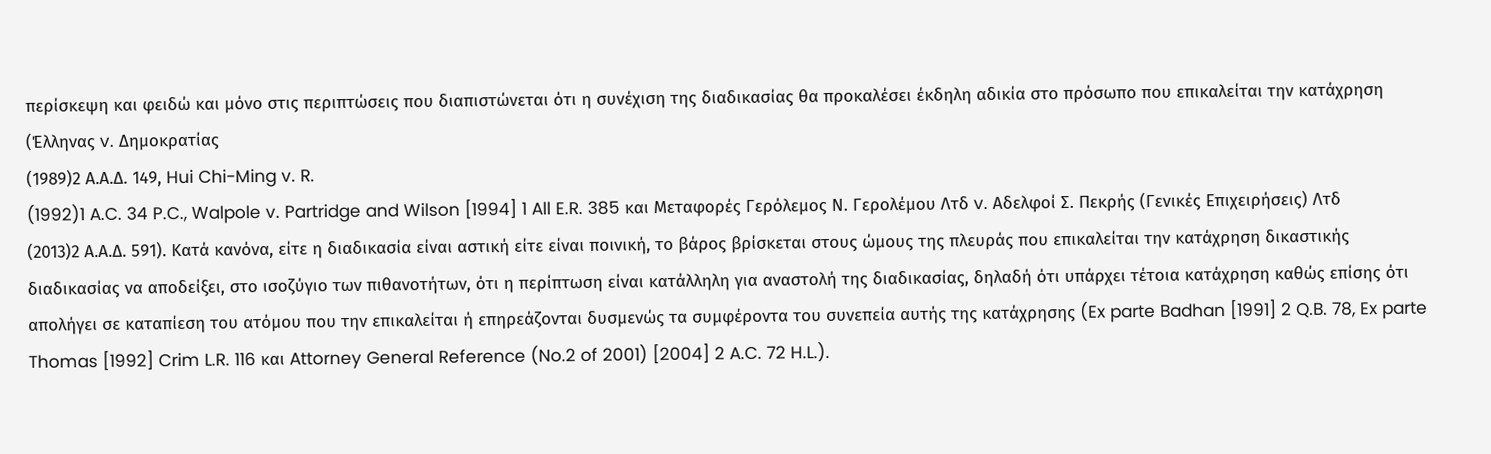περίσκεψη και φειδώ και μόνο στις περιπτώσεις που διαπιστώνεται ότι η συνέχιση της διαδικασίας θα προκαλέσει έκδηλη αδικία στο πρόσωπο που επικαλείται την κατάχρηση (Έλληνας v. Δημοκρατίας
(1989)2 Α.Α.Δ. 149, Hui Chi-Ming v. R.
(1992)1 A.C. 34 P.C., Walpole v. Partridge and Wilson [1994] 1 All E.R. 385 και Μεταφορές Γερόλεμος Ν. Γερολέμου Λτδ v. Αδελφοί Σ. Πεκρής (Γενικές Επιχειρήσεις) Λτδ
(2013)2 Α.Α.Δ. 591). Κατά κανόνα, είτε η διαδικασία είναι αστική είτε είναι ποινική, το βάρος βρίσκεται στους ώμους της πλευράς που επικαλείται την κατάχρηση δικαστικής διαδικασίας να αποδείξει, στο ισοζύγιο των πιθανοτήτων, ότι η περίπτωση είναι κατάλληλη για αναστολή της διαδικασίας, δηλαδή ότι υπάρχει τέτοια κατάχρηση καθώς επίσης ότι απολήγει σε καταπίεση του ατόμου που την επικαλείται ή επηρεάζονται δυσμενώς τα συμφέροντα του συνεπεία αυτής της κατάχρησης (Ex parte Badhan [1991] 2 Q.B. 78, Ex parte Thomas [1992] Crim L.R. 116 και Attorney General Reference (No.2 of 2001) [2004] 2 A.C. 72 H.L.).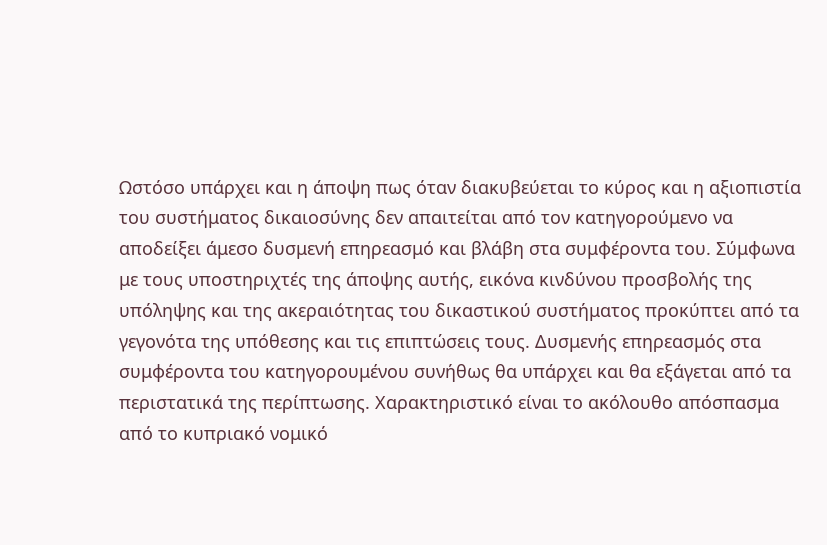Ωστόσο υπάρχει και η άποψη πως όταν διακυβεύεται το κύρος και η αξιοπιστία του συστήματος δικαιοσύνης δεν απαιτείται από τον κατηγορούμενο να αποδείξει άμεσο δυσμενή επηρεασμό και βλάβη στα συμφέροντα του. Σύμφωνα με τους υποστηριχτές της άποψης αυτής, εικόνα κινδύνου προσβολής της υπόληψης και της ακεραιότητας του δικαστικού συστήματος προκύπτει από τα γεγονότα της υπόθεσης και τις επιπτώσεις τους. Δυσμενής επηρεασμός στα συμφέροντα του κατηγορουμένου συνήθως θα υπάρχει και θα εξάγεται από τα περιστατικά της περίπτωσης. Χαρακτηριστικό είναι το ακόλουθο απόσπασμα από το κυπριακό νομικό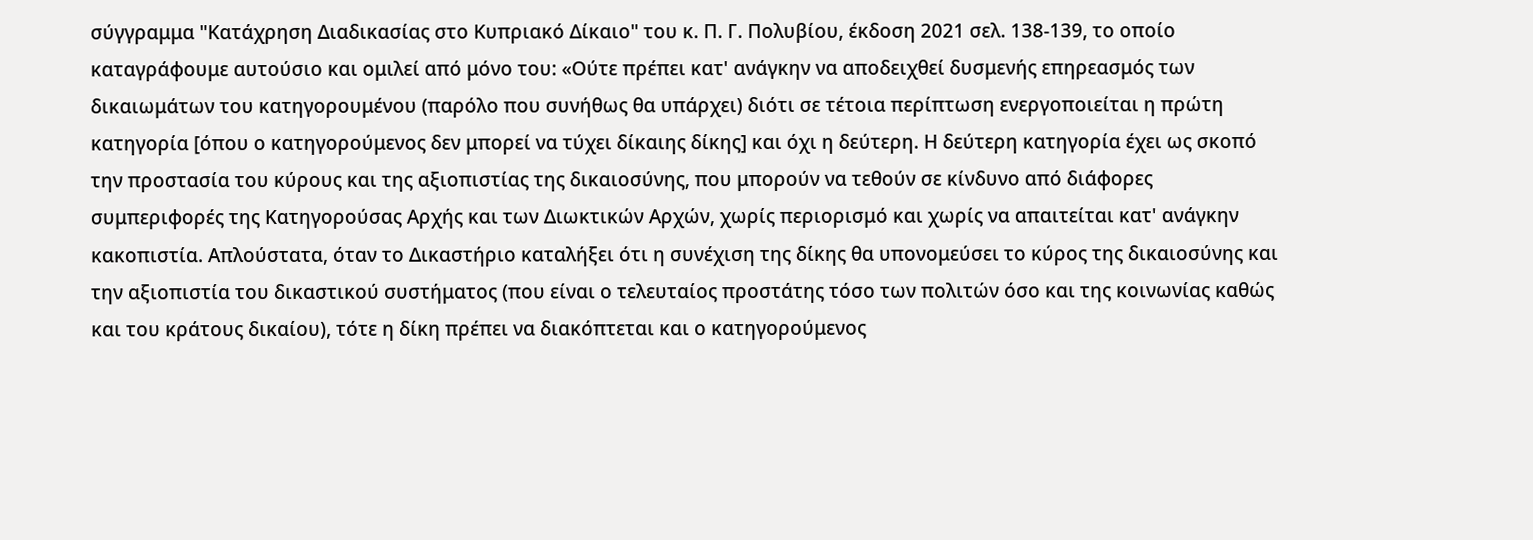σύγγραμμα "Κατάχρηση Διαδικασίας στο Κυπριακό Δίκαιο" του κ. Π. Γ. Πολυβίου, έκδοση 2021 σελ. 138-139, το οποίο καταγράφουμε αυτούσιο και ομιλεί από μόνο του: «Ούτε πρέπει κατ' ανάγκην να αποδειχθεί δυσμενής επηρεασμός των δικαιωμάτων του κατηγορουμένου (παρόλο που συνήθως θα υπάρχει) διότι σε τέτοια περίπτωση ενεργοποιείται η πρώτη κατηγορία [όπου ο κατηγορούμενος δεν μπορεί να τύχει δίκαιης δίκης] και όχι η δεύτερη. Η δεύτερη κατηγορία έχει ως σκοπό την προστασία του κύρους και της αξιοπιστίας της δικαιοσύνης, που μπορούν να τεθούν σε κίνδυνο από διάφορες συμπεριφορές της Κατηγορούσας Αρχής και των Διωκτικών Αρχών, χωρίς περιορισμό και χωρίς να απαιτείται κατ' ανάγκην κακοπιστία. Απλούστατα, όταν το Δικαστήριο καταλήξει ότι η συνέχιση της δίκης θα υπονομεύσει το κύρος της δικαιοσύνης και την αξιοπιστία του δικαστικού συστήματος (που είναι ο τελευταίος προστάτης τόσο των πολιτών όσο και της κοινωνίας καθώς και του κράτους δικαίου), τότε η δίκη πρέπει να διακόπτεται και ο κατηγορούμενος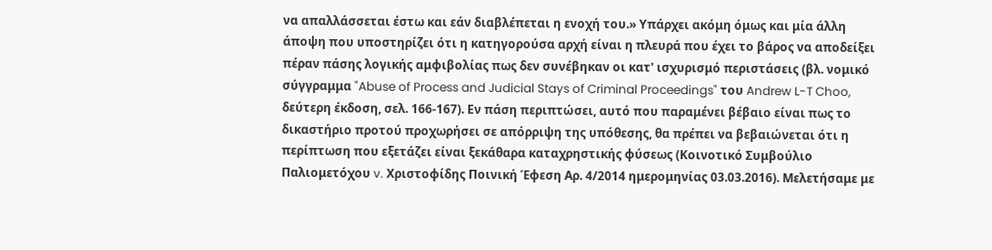να απαλλάσσεται έστω και εάν διαβλέπεται η ενοχή του.» Υπάρχει ακόμη όμως και μία άλλη άποψη που υποστηρίζει ότι η κατηγορούσα αρχή είναι η πλευρά που έχει το βάρος να αποδείξει πέραν πάσης λογικής αμφιβολίας πως δεν συνέβηκαν οι κατ' ισχυρισμό περιστάσεις (βλ. νομικό σύγγραμμα "Abuse of Process and Judicial Stays of Criminal Proceedings" του Andrew L-T Choo, δεύτερη έκδοση, σελ. 166-167). Εν πάση περιπτώσει, αυτό που παραμένει βέβαιο είναι πως το δικαστήριο προτού προχωρήσει σε απόρριψη της υπόθεσης, θα πρέπει να βεβαιώνεται ότι η περίπτωση που εξετάζει είναι ξεκάθαρα καταχρηστικής φύσεως (Κοινοτικό Συμβούλιο Παλιομετόχου v. Χριστοφίδης Ποινική Έφεση Αρ. 4/2014 ημερομηνίας 03.03.2016). Μελετήσαμε με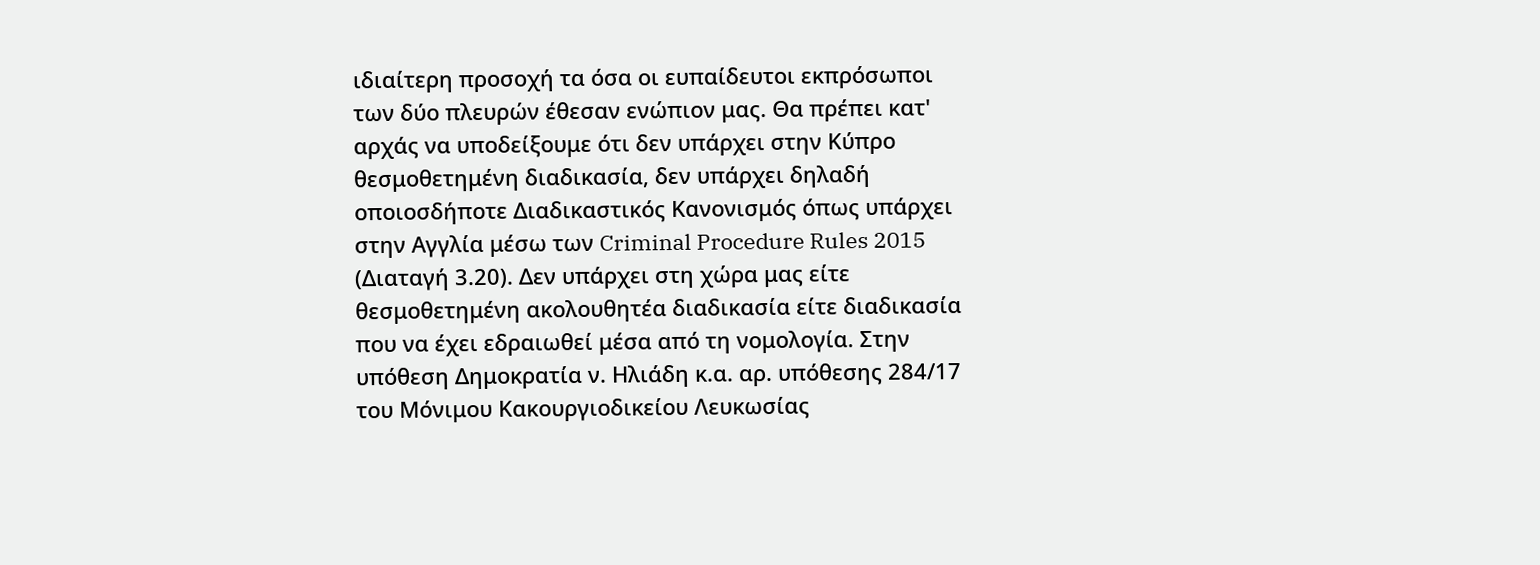ιδιαίτερη προσοχή τα όσα οι ευπαίδευτοι εκπρόσωποι των δύο πλευρών έθεσαν ενώπιον μας. Θα πρέπει κατ' αρχάς να υποδείξουμε ότι δεν υπάρχει στην Κύπρο θεσμοθετημένη διαδικασία, δεν υπάρχει δηλαδή οποιοσδήποτε Διαδικαστικός Κανονισμός όπως υπάρχει στην Αγγλία μέσω των Criminal Procedure Rules 2015 (Διαταγή 3.20). Δεν υπάρχει στη χώρα μας είτε θεσμοθετημένη ακολουθητέα διαδικασία είτε διαδικασία που να έχει εδραιωθεί μέσα από τη νομολογία. Στην υπόθεση Δημοκρατία ν. Ηλιάδη κ.α. αρ. υπόθεσης 284/17 του Μόνιμου Κακουργιοδικείου Λευκωσίας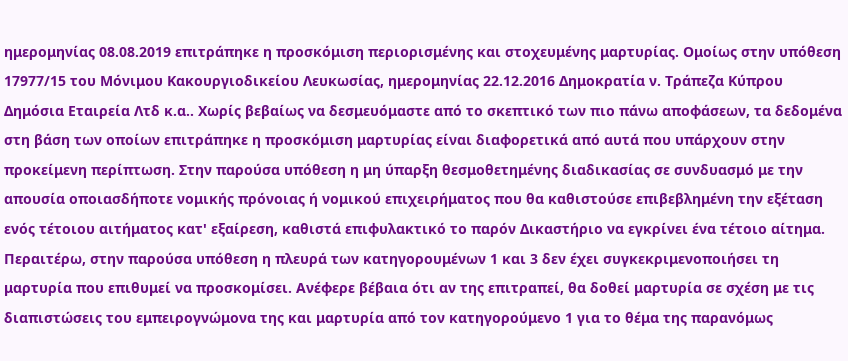ημερομηνίας 08.08.2019 επιτράπηκε η προσκόμιση περιορισμένης και στοχευμένης μαρτυρίας. Ομοίως στην υπόθεση 17977/15 του Μόνιμου Κακουργιοδικείου Λευκωσίας, ημερομηνίας 22.12.2016 Δημοκρατία ν. Τράπεζα Κύπρου Δημόσια Εταιρεία Λτδ κ.α.. Χωρίς βεβαίως να δεσμευόμαστε από το σκεπτικό των πιο πάνω αποφάσεων, τα δεδομένα στη βάση των οποίων επιτράπηκε η προσκόμιση μαρτυρίας είναι διαφορετικά από αυτά που υπάρχουν στην προκείμενη περίπτωση. Στην παρούσα υπόθεση η μη ύπαρξη θεσμοθετημένης διαδικασίας σε συνδυασμό με την απουσία οποιασδήποτε νομικής πρόνοιας ή νομικού επιχειρήματος που θα καθιστούσε επιβεβλημένη την εξέταση ενός τέτοιου αιτήματος κατ' εξαίρεση, καθιστά επιφυλακτικό το παρόν Δικαστήριο να εγκρίνει ένα τέτοιο αίτημα. Περαιτέρω, στην παρούσα υπόθεση η πλευρά των κατηγορουμένων 1 και 3 δεν έχει συγκεκριμενοποιήσει τη μαρτυρία που επιθυμεί να προσκομίσει. Ανέφερε βέβαια ότι αν της επιτραπεί, θα δοθεί μαρτυρία σε σχέση με τις διαπιστώσεις του εμπειρογνώμονα της και μαρτυρία από τον κατηγορούμενο 1 για το θέμα της παρανόμως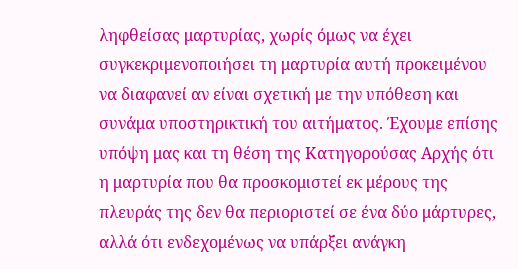ληφθείσας μαρτυρίας, χωρίς όμως να έχει συγκεκριμενοποιήσει τη μαρτυρία αυτή προκειμένου να διαφανεί αν είναι σχετική με την υπόθεση και συνάμα υποστηρικτική του αιτήματος. Έχουμε επίσης υπόψη μας και τη θέση της Κατηγορούσας Αρχής ότι η μαρτυρία που θα προσκομιστεί εκ μέρους της πλευράς της δεν θα περιοριστεί σε ένα δύο μάρτυρες, αλλά ότι ενδεχομένως να υπάρξει ανάγκη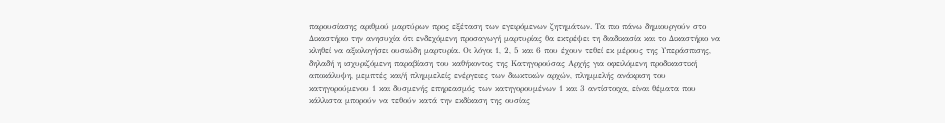παρουσίασης αριθμού μαρτύρων προς εξέταση των εγειρόμενων ζητημάτων. Τα πιο πάνω δημιουργούν στο Δικαστήριο την ανησυχία ότι ενδεχόμενη προσαγωγή μαρτυρίας θα εκτρέψει τη διαδικασία και το Δικαστήριο να κληθεί να αξιολογήσει ουσιώδη μαρτυρία. Οι λόγοι 1, 2, 5 και 6 που έχουν τεθεί εκ μέρους της Υπεράσπισης, δηλαδή η ισχυριζόμενη παραβίαση του καθήκοντος της Κατηγορούσας Αρχής για οφειλόμενη προδικαστική αποκάλυψη, μεμπτές και/ή πλημμελείς ενέργειες των διωκτικών αρχών, πλημμελής ανάκριση του κατηγορούμενου 1 και δυσμενής επηρεασμός των κατηγορουμένων 1 και 3 αντίστοιχα, είναι θέματα που κάλλιστα μπορούν να τεθούν κατά την εκδίκαση της ουσίας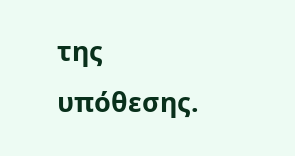της υπόθεσης.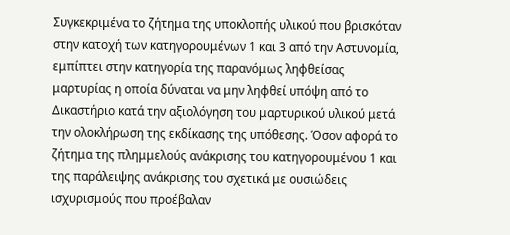Συγκεκριμένα το ζήτημα της υποκλοπής υλικού που βρισκόταν στην κατοχή των κατηγορουμένων 1 και 3 από την Αστυνομία, εμπίπτει στην κατηγορία της παρανόμως ληφθείσας μαρτυρίας η οποία δύναται να μην ληφθεί υπόψη από το Δικαστήριο κατά την αξιολόγηση του μαρτυρικού υλικού μετά την ολοκλήρωση της εκδίκασης της υπόθεσης. Όσον αφορά το ζήτημα της πλημμελούς ανάκρισης του κατηγορουμένου 1 και της παράλειψης ανάκρισης του σχετικά με ουσιώδεις ισχυρισμούς που προέβαλαν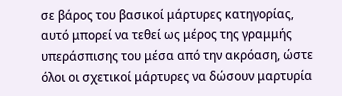σε βάρος του βασικοί μάρτυρες κατηγορίας, αυτό μπορεί να τεθεί ως μέρος της γραμμής υπεράσπισης του μέσα από την ακρόαση, ώστε όλοι οι σχετικοί μάρτυρες να δώσουν μαρτυρία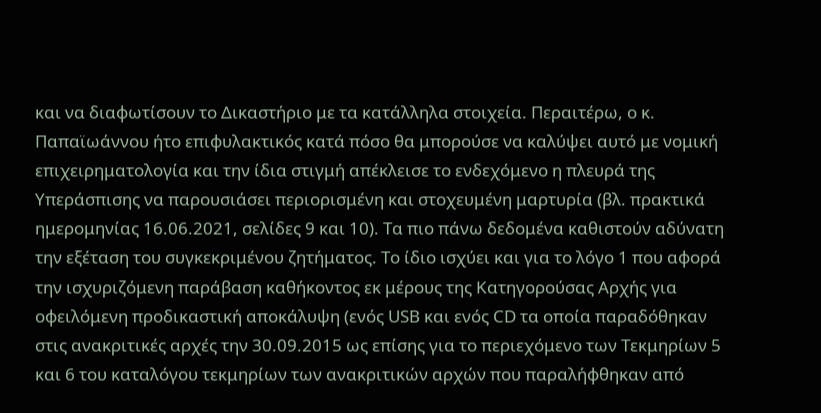και να διαφωτίσουν το Δικαστήριο με τα κατάλληλα στοιχεία. Περαιτέρω, ο κ. Παπαϊωάννου ήτο επιφυλακτικός κατά πόσο θα μπορούσε να καλύψει αυτό με νομική επιχειρηματολογία και την ίδια στιγμή απέκλεισε το ενδεχόμενο η πλευρά της Υπεράσπισης να παρουσιάσει περιορισμένη και στοχευμένη μαρτυρία (βλ. πρακτικά ημερομηνίας 16.06.2021, σελίδες 9 και 10). Τα πιο πάνω δεδομένα καθιστούν αδύνατη την εξέταση του συγκεκριμένου ζητήματος. Το ίδιο ισχύει και για το λόγο 1 που αφορά την ισχυριζόμενη παράβαση καθήκοντος εκ μέρους της Κατηγορούσας Αρχής για οφειλόμενη προδικαστική αποκάλυψη (ενός USB και ενός CD τα οποία παραδόθηκαν στις ανακριτικές αρχές την 30.09.2015 ως επίσης για το περιεχόμενο των Τεκμηρίων 5 και 6 του καταλόγου τεκμηρίων των ανακριτικών αρχών που παραλήφθηκαν από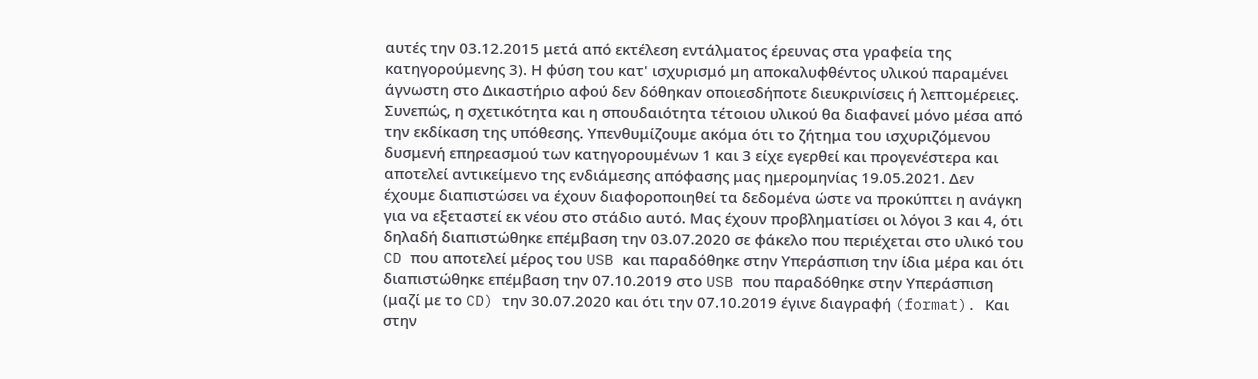αυτές την 03.12.2015 μετά από εκτέλεση εντάλματος έρευνας στα γραφεία της κατηγορούμενης 3). Η φύση του κατ' ισχυρισμό μη αποκαλυφθέντος υλικού παραμένει άγνωστη στο Δικαστήριο αφού δεν δόθηκαν οποιεσδήποτε διευκρινίσεις ή λεπτομέρειες. Συνεπώς, η σχετικότητα και η σπουδαιότητα τέτοιου υλικού θα διαφανεί μόνο μέσα από την εκδίκαση της υπόθεσης. Υπενθυμίζουμε ακόμα ότι το ζήτημα του ισχυριζόμενου δυσμενή επηρεασμού των κατηγορουμένων 1 και 3 είχε εγερθεί και προγενέστερα και αποτελεί αντικείμενο της ενδιάμεσης απόφασης μας ημερομηνίας 19.05.2021. Δεν έχουμε διαπιστώσει να έχουν διαφοροποιηθεί τα δεδομένα ώστε να προκύπτει η ανάγκη για να εξεταστεί εκ νέου στο στάδιο αυτό. Μας έχουν προβληματίσει οι λόγοι 3 και 4, ότι δηλαδή διαπιστώθηκε επέμβαση την 03.07.2020 σε φάκελο που περιέχεται στο υλικό του CD που αποτελεί μέρος του USB και παραδόθηκε στην Υπεράσπιση την ίδια μέρα και ότι διαπιστώθηκε επέμβαση την 07.10.2019 στο USB που παραδόθηκε στην Υπεράσπιση (μαζί με το CD) την 30.07.2020 και ότι την 07.10.2019 έγινε διαγραφή (format). Και στην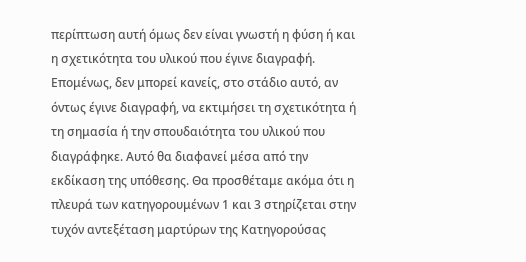περίπτωση αυτή όμως δεν είναι γνωστή η φύση ή και η σχετικότητα του υλικού που έγινε διαγραφή. Επομένως, δεν μπορεί κανείς, στο στάδιο αυτό, αν όντως έγινε διαγραφή, να εκτιμήσει τη σχετικότητα ή τη σημασία ή την σπουδαιότητα του υλικού που διαγράφηκε. Αυτό θα διαφανεί μέσα από την εκδίκαση της υπόθεσης. Θα προσθέταμε ακόμα ότι η πλευρά των κατηγορουμένων 1 και 3 στηρίζεται στην τυχόν αντεξέταση μαρτύρων της Κατηγορούσας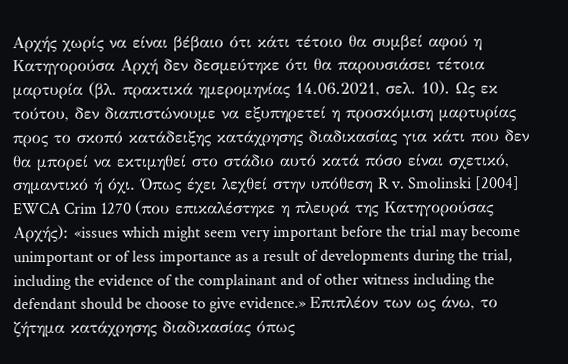Αρχής χωρίς να είναι βέβαιο ότι κάτι τέτοιο θα συμβεί αφού η Κατηγορούσα Αρχή δεν δεσμεύτηκε ότι θα παρουσιάσει τέτοια μαρτυρία (βλ. πρακτικά ημερομηνίας 14.06.2021, σελ. 10). Ως εκ τούτου, δεν διαπιστώνουμε να εξυπηρετεί η προσκόμιση μαρτυρίας προς το σκοπό κατάδειξης κατάχρησης διαδικασίας για κάτι που δεν θα μπορεί να εκτιμηθεί στο στάδιο αυτό κατά πόσο είναι σχετικό, σημαντικό ή όχι. Όπως έχει λεχθεί στην υπόθεση R v. Smolinski [2004] EWCA Crim 1270 (που επικαλέστηκε η πλευρά της Κατηγορούσας Αρχής): «issues which might seem very important before the trial may become unimportant or of less importance as a result of developments during the trial, including the evidence of the complainant and of other witness including the defendant should be choose to give evidence.» Επιπλέον των ως άνω, το ζήτημα κατάχρησης διαδικασίας όπως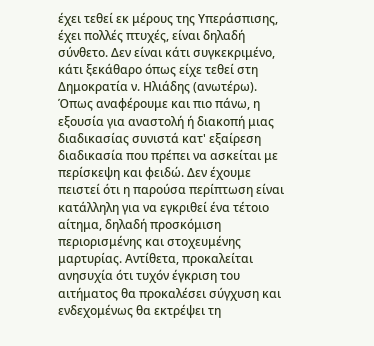έχει τεθεί εκ μέρους της Υπεράσπισης, έχει πολλές πτυχές, είναι δηλαδή σύνθετο. Δεν είναι κάτι συγκεκριμένο, κάτι ξεκάθαρο όπως είχε τεθεί στη Δημοκρατία ν. Ηλιάδης (ανωτέρω). Όπως αναφέρουμε και πιο πάνω, η εξουσία για αναστολή ή διακοπή μιας διαδικασίας συνιστά κατ' εξαίρεση διαδικασία που πρέπει να ασκείται με περίσκεψη και φειδώ. Δεν έχουμε πειστεί ότι η παρούσα περίπτωση είναι κατάλληλη για να εγκριθεί ένα τέτοιο αίτημα, δηλαδή προσκόμιση περιορισμένης και στοχευμένης μαρτυρίας. Αντίθετα, προκαλείται ανησυχία ότι τυχόν έγκριση του αιτήματος θα προκαλέσει σύγχυση και ενδεχομένως θα εκτρέψει τη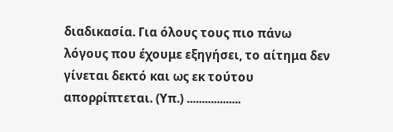διαδικασία. Για όλους τους πιο πάνω λόγους που έχουμε εξηγήσει, το αίτημα δεν γίνεται δεκτό και ως εκ τούτου απορρίπτεται. (Υπ.) ..................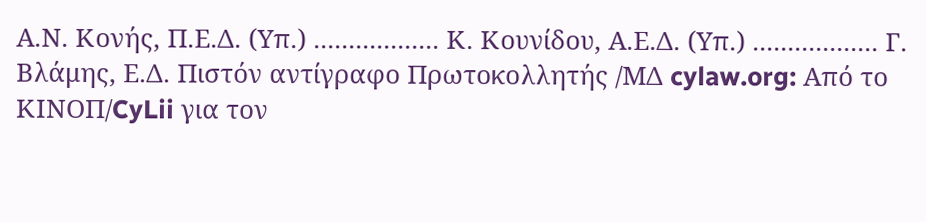Α.Ν. Κονής, Π.Ε.Δ. (Υπ.) .................. Κ. Κουνίδου, Α.Ε.Δ. (Υπ.) .................. Γ. Βλάμης, Ε.Δ. Πιστόν αντίγραφο Πρωτοκολλητής /ΜΔ cylaw.org: Από το ΚΙΝOΠ/CyLii για τον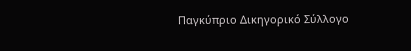Παγκύπριο Δικηγορικό Σύλλογο